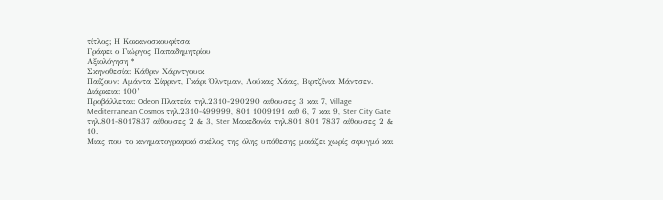τίτλος; Η Κοκκινοσκουφίτσα
Γράφει ο Γιώργος Παπαδημητρίου
Αξιολόγηση *
Σκηνοθεσία: Κάθριν Χάρντγουικ
Παίζουν: Αμάντα Σίφριντ, Γκάρι Όλντμαν, Λούκας Χάας, Βιρτζίνια Μάντσεν.
Διάρκεια: 100’
Προβάλλεται: Odeon Πλατεία τηλ.2310-290290 αιθουσες 3 και 7, Village Mediterranean Cosmos τηλ.2310-499999, 801 1009191 αιθ 6, 7 και 9, Ster City Gate τηλ.801-8017837 αίθουσες 2 & 3, Ster Μακεδονία τηλ.801 801 7837 αίθουσες 2 & 10.
Μιας που το κινηματογραφικό σκέλος της όλης υπόθεσης μοιάζει χωρίς σφυγμό και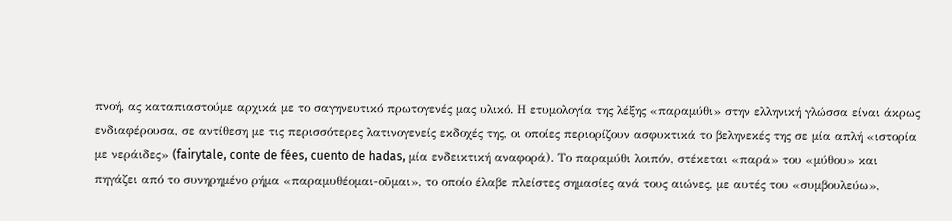πνοή, ας καταπιαστούμε αρχικά με το σαγηνευτικό πρωτογενές μας υλικό. Η ετυμολογία της λέξης «παραμύθι» στην ελληνική γλώσσα είναι άκρως ενδιαφέρουσα, σε αντίθεση με τις περισσότερες λατινογενείς εκδοχές της, οι οποίες περιορίζουν ασφυκτικά το βεληνεκές της σε μία απλή «ιστορία με νεράιδες» (fairytale, conte de fées, cuento de hadas, μία ενδεικτική αναφορά). Το παραμύθι λοιπόν, στέκεται «παρά» του «μύθου» και πηγάζει από το συνηρημένο ρήμα «παραμυθέομαι-οῦμαι», το οποίο έλαβε πλείστες σημασίες ανά τους αιώνες, με αυτές του «συμβουλεύω»,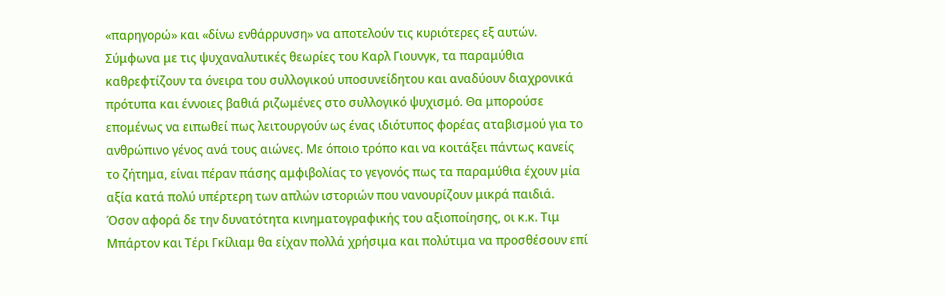«παρηγορώ» και «δίνω ενθάρρυνση» να αποτελούν τις κυριότερες εξ αυτών. Σύμφωνα με τις ψυχαναλυτικές θεωρίες του Καρλ Γιουνγκ, τα παραμύθια καθρεφτίζουν τα όνειρα του συλλογικού υποσυνείδητου και αναδύουν διαχρονικά πρότυπα και έννοιες βαθιά ριζωμένες στο συλλογικό ψυχισμό. Θα μπορούσε επομένως να ειπωθεί πως λειτουργούν ως ένας ιδιότυπος φορέας αταβισμού για το ανθρώπινο γένος ανά τους αιώνες. Με όποιο τρόπο και να κοιτάξει πάντως κανείς το ζήτημα, είναι πέραν πάσης αμφιβολίας το γεγονός πως τα παραμύθια έχουν μία αξία κατά πολύ υπέρτερη των απλών ιστοριών που νανουρίζουν μικρά παιδιά. Όσον αφορά δε την δυνατότητα κινηματογραφικής του αξιοποίησης, οι κ.κ. Τιμ Μπάρτον και Τέρι Γκίλιαμ θα είχαν πολλά χρήσιμα και πολύτιμα να προσθέσουν επί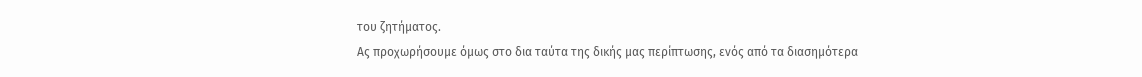του ζητήματος.
Ας προχωρήσουμε όμως στο δια ταύτα της δικής μας περίπτωσης, ενός από τα διασημότερα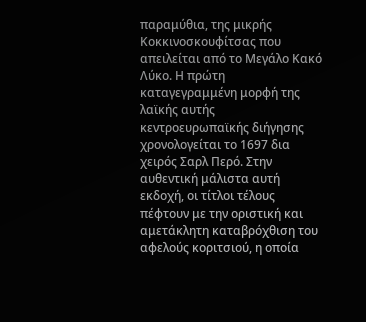παραμύθια, της μικρής Κοκκινοσκουφίτσας που απειλείται από το Μεγάλο Κακό Λύκο. Η πρώτη καταγεγραμμένη μορφή της λαϊκής αυτής κεντροευρωπαϊκής διήγησης χρονολογείται το 1697 δια χειρός Σαρλ Περό. Στην αυθεντική μάλιστα αυτή εκδοχή, οι τίτλοι τέλους πέφτουν με την οριστική και αμετάκλητη καταβρόχθιση του αφελούς κοριτσιού, η οποία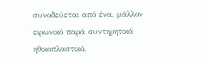συνοδεύεται από ένα, μάλλον ειρωνικό παρά συντηρητικά ηθικοπλαστικό,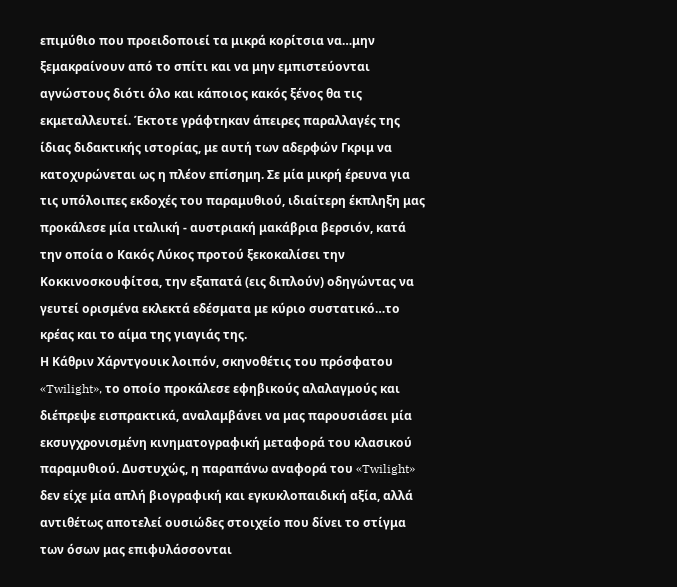επιμύθιο που προειδοποιεί τα μικρά κορίτσια να…μην ξεμακραίνουν από το σπίτι και να μην εμπιστεύονται αγνώστους διότι όλο και κάποιος κακός ξένος θα τις εκμεταλλευτεί. Έκτοτε γράφτηκαν άπειρες παραλλαγές της ίδιας διδακτικής ιστορίας, με αυτή των αδερφών Γκριμ να κατοχυρώνεται ως η πλέον επίσημη. Σε μία μικρή έρευνα για τις υπόλοιπες εκδοχές του παραμυθιού, ιδιαίτερη έκπληξη μας προκάλεσε μία ιταλική - αυστριακή μακάβρια βερσιόν, κατά την οποία ο Κακός Λύκος προτού ξεκοκαλίσει την Κοκκινοσκουφίτσα, την εξαπατά (εις διπλούν) οδηγώντας να γευτεί ορισμένα εκλεκτά εδέσματα με κύριο συστατικό…το κρέας και το αίμα της γιαγιάς της.
Η Κάθριν Χάρντγουικ λοιπόν, σκηνοθέτις του πρόσφατου «Twilight», το οποίο προκάλεσε εφηβικούς αλαλαγμούς και διέπρεψε εισπρακτικά, αναλαμβάνει να μας παρουσιάσει μία εκσυγχρονισμένη κινηματογραφική μεταφορά του κλασικού παραμυθιού. Δυστυχώς, η παραπάνω αναφορά του «Twilight» δεν είχε μία απλή βιογραφική και εγκυκλοπαιδική αξία, αλλά αντιθέτως αποτελεί ουσιώδες στοιχείο που δίνει το στίγμα των όσων μας επιφυλάσσονται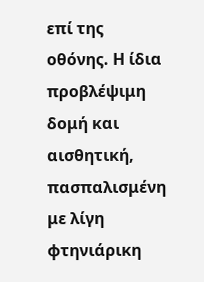επί της οθόνης. Η ίδια προβλέψιμη δομή και αισθητική, πασπαλισμένη με λίγη φτηνιάρικη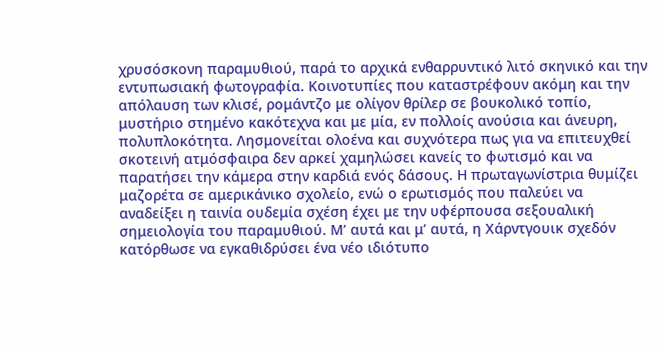χρυσόσκονη παραμυθιού, παρά το αρχικά ενθαρρυντικό λιτό σκηνικό και την εντυπωσιακή φωτογραφία. Κοινοτυπίες που καταστρέφουν ακόμη και την απόλαυση των κλισέ, ρομάντζο με ολίγον θρίλερ σε βουκολικό τοπίο, μυστήριο στημένο κακότεχνα και με μία, εν πολλοίς ανούσια και άνευρη, πολυπλοκότητα. Λησμονείται ολοένα και συχνότερα πως για να επιτευχθεί σκοτεινή ατμόσφαιρα δεν αρκεί χαμηλώσει κανείς το φωτισμό και να παρατήσει την κάμερα στην καρδιά ενός δάσους. Η πρωταγωνίστρια θυμίζει μαζορέτα σε αμερικάνικο σχολείο, ενώ ο ερωτισμός που παλεύει να αναδείξει η ταινία ουδεμία σχέση έχει με την υφέρπουσα σεξουαλική σημειολογία του παραμυθιού. Μ’ αυτά και μ’ αυτά, η Χάρντγουικ σχεδόν κατόρθωσε να εγκαθιδρύσει ένα νέο ιδιότυπο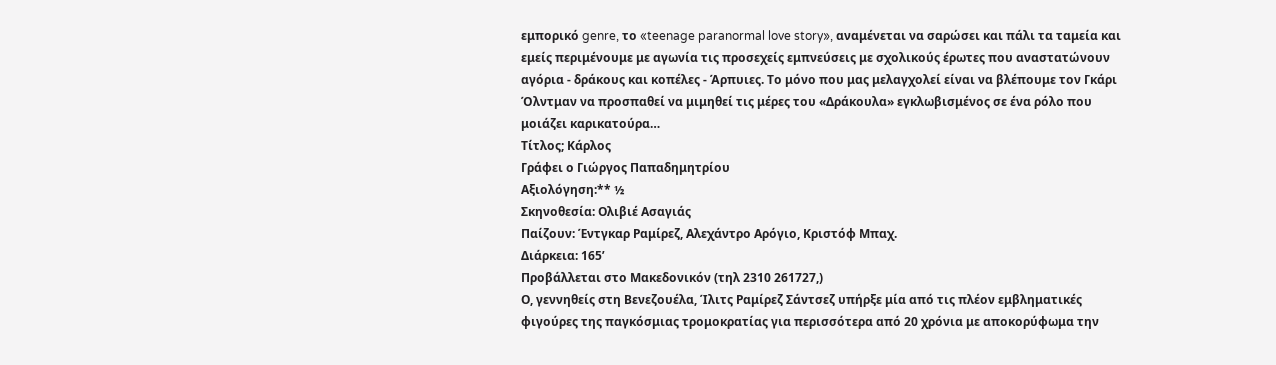εμπορικό genre, το «teenage paranormal love story», αναμένεται να σαρώσει και πάλι τα ταμεία και εμείς περιμένουμε με αγωνία τις προσεχείς εμπνεύσεις με σχολικούς έρωτες που αναστατώνουν αγόρια - δράκους και κοπέλες - Άρπυιες. Το μόνο που μας μελαγχολεί είναι να βλέπουμε τον Γκάρι Όλντμαν να προσπαθεί να μιμηθεί τις μέρες του «Δράκουλα» εγκλωβισμένος σε ένα ρόλο που μοιάζει καρικατούρα…
Τίτλος; Κάρλος
Γράφει ο Γιώργος Παπαδημητρίου
Αξιολόγηση:** ½
Σκηνοθεσία: Ολιβιέ Ασαγιάς
Παίζουν: Έντγκαρ Ραμίρεζ, Αλεχάντρο Αρόγιο, Κριστόφ Μπαχ.
Διάρκεια: 165’
Προβάλλεται στο Μακεδονικόν (τηλ 2310 261727,)
Ο, γεννηθείς στη Βενεζουέλα, Ίλιτς Ραμίρεζ Σάντσεζ υπήρξε μία από τις πλέον εμβληματικές φιγούρες της παγκόσμιας τρομοκρατίας για περισσότερα από 20 χρόνια με αποκορύφωμα την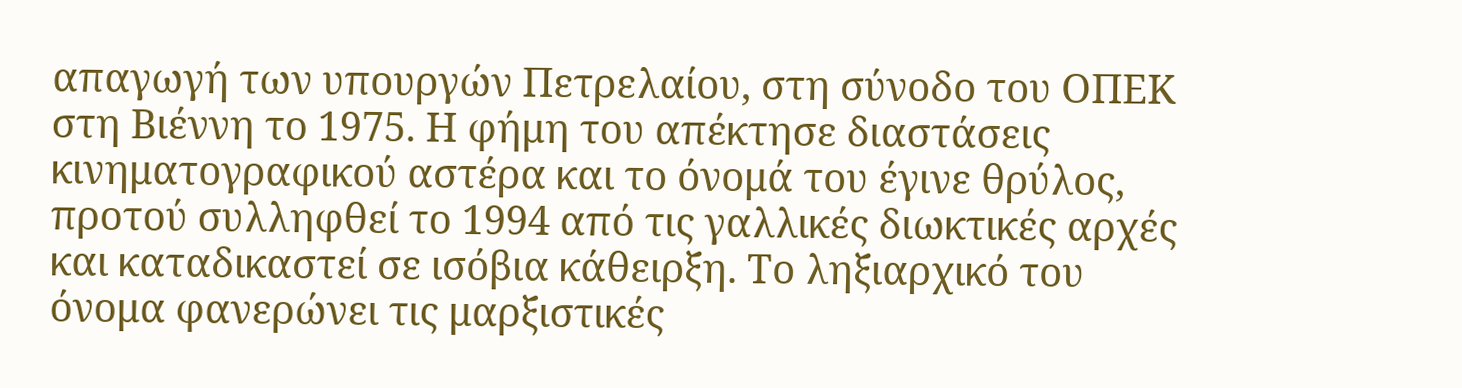απαγωγή των υπουργών Πετρελαίου, στη σύνοδο του ΟΠΕΚ στη Βιέννη το 1975. Η φήμη του απέκτησε διαστάσεις κινηματογραφικού αστέρα και το όνομά του έγινε θρύλος, προτού συλληφθεί το 1994 από τις γαλλικές διωκτικές αρχές και καταδικαστεί σε ισόβια κάθειρξη. Το ληξιαρχικό του όνομα φανερώνει τις μαρξιστικές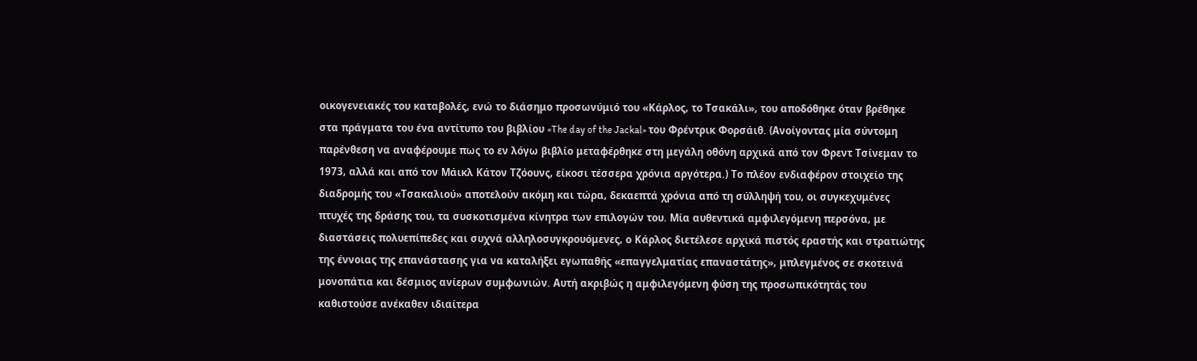οικογενειακές του καταβολές, ενώ το διάσημο προσωνύμιό του «Κάρλος, το Τσακάλι», του αποδόθηκε όταν βρέθηκε στα πράγματα του ένα αντίτυπο του βιβλίου «The day of the Jackal» του Φρέντρικ Φορσάιθ. (Ανοίγοντας μία σύντομη παρένθεση να αναφέρουμε πως το εν λόγω βιβλίο μεταφέρθηκε στη μεγάλη οθόνη αρχικά από τον Φρεντ Τσίνεμαν το 1973, αλλά και από τον Μάικλ Κάτον Τζόουνς, είκοσι τέσσερα χρόνια αργότερα.) Το πλέον ενδιαφέρον στοιχείο της διαδρομής του «Τσακαλιού» αποτελούν ακόμη και τώρα, δεκαεπτά χρόνια από τη σύλληψή του, οι συγκεχυμένες πτυχές της δράσης του, τα συσκοτισμένα κίνητρα των επιλογών του. Μία αυθεντικά αμφιλεγόμενη περσόνα, με διαστάσεις πολυεπίπεδες και συχνά αλληλοσυγκρουόμενες, ο Κάρλος διετέλεσε αρχικά πιστός εραστής και στρατιώτης της έννοιας της επανάστασης για να καταλήξει εγωπαθής «επαγγελματίας επαναστάτης», μπλεγμένος σε σκοτεινά μονοπάτια και δέσμιος ανίερων συμφωνιών. Αυτή ακριβώς η αμφιλεγόμενη φύση της προσωπικότητάς του καθιστούσε ανέκαθεν ιδιαίτερα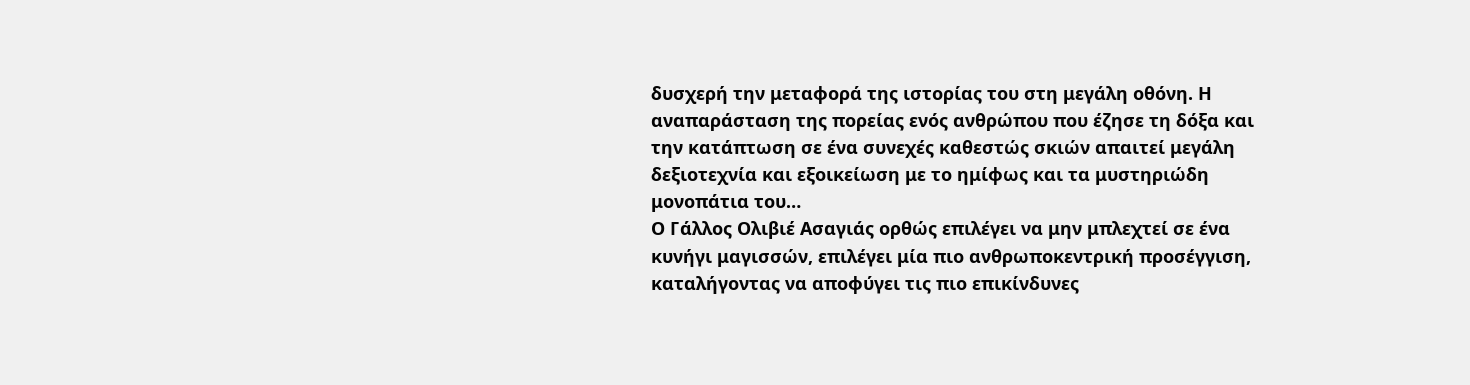δυσχερή την μεταφορά της ιστορίας του στη μεγάλη οθόνη. Η αναπαράσταση της πορείας ενός ανθρώπου που έζησε τη δόξα και την κατάπτωση σε ένα συνεχές καθεστώς σκιών απαιτεί μεγάλη δεξιοτεχνία και εξοικείωση με το ημίφως και τα μυστηριώδη μονοπάτια του…
Ο Γάλλος Ολιβιέ Ασαγιάς ορθώς επιλέγει να μην μπλεχτεί σε ένα κυνήγι μαγισσών, επιλέγει μία πιο ανθρωποκεντρική προσέγγιση, καταλήγοντας να αποφύγει τις πιο επικίνδυνες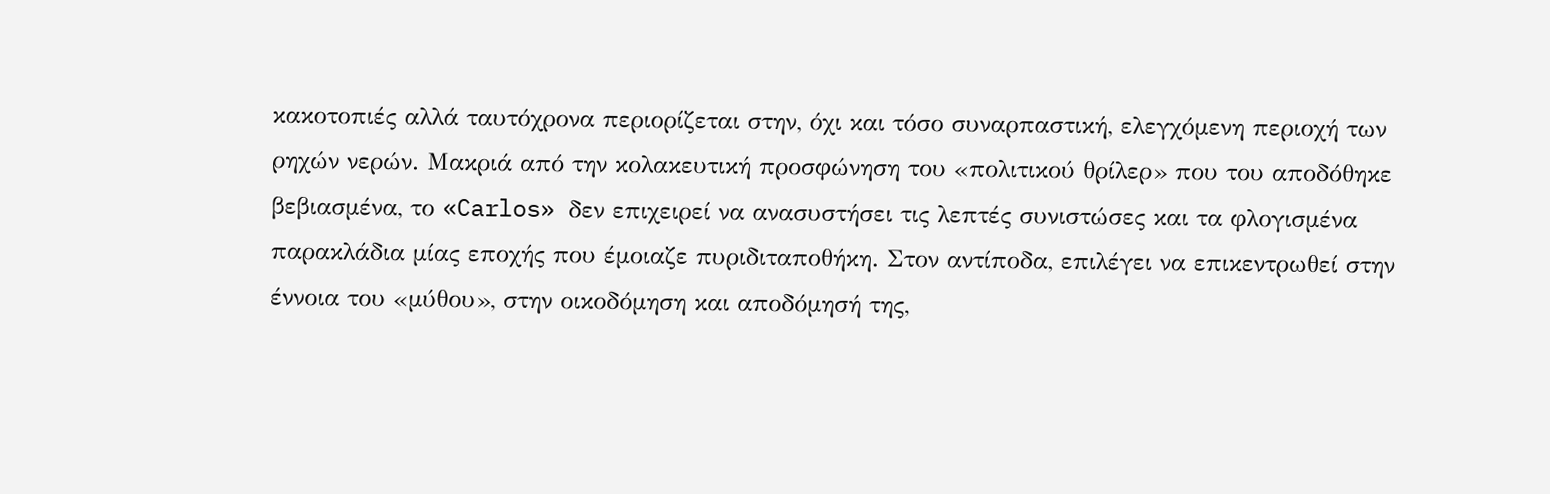κακοτοπιές αλλά ταυτόχρονα περιορίζεται στην, όχι και τόσο συναρπαστική, ελεγχόμενη περιοχή των ρηχών νερών. Μακριά από την κολακευτική προσφώνηση του «πολιτικού θρίλερ» που του αποδόθηκε βεβιασμένα, το «Carlos» δεν επιχειρεί να ανασυστήσει τις λεπτές συνιστώσες και τα φλογισμένα παρακλάδια μίας εποχής που έμοιαζε πυριδιταποθήκη. Στον αντίποδα, επιλέγει να επικεντρωθεί στην έννοια του «μύθου», στην οικοδόμηση και αποδόμησή της,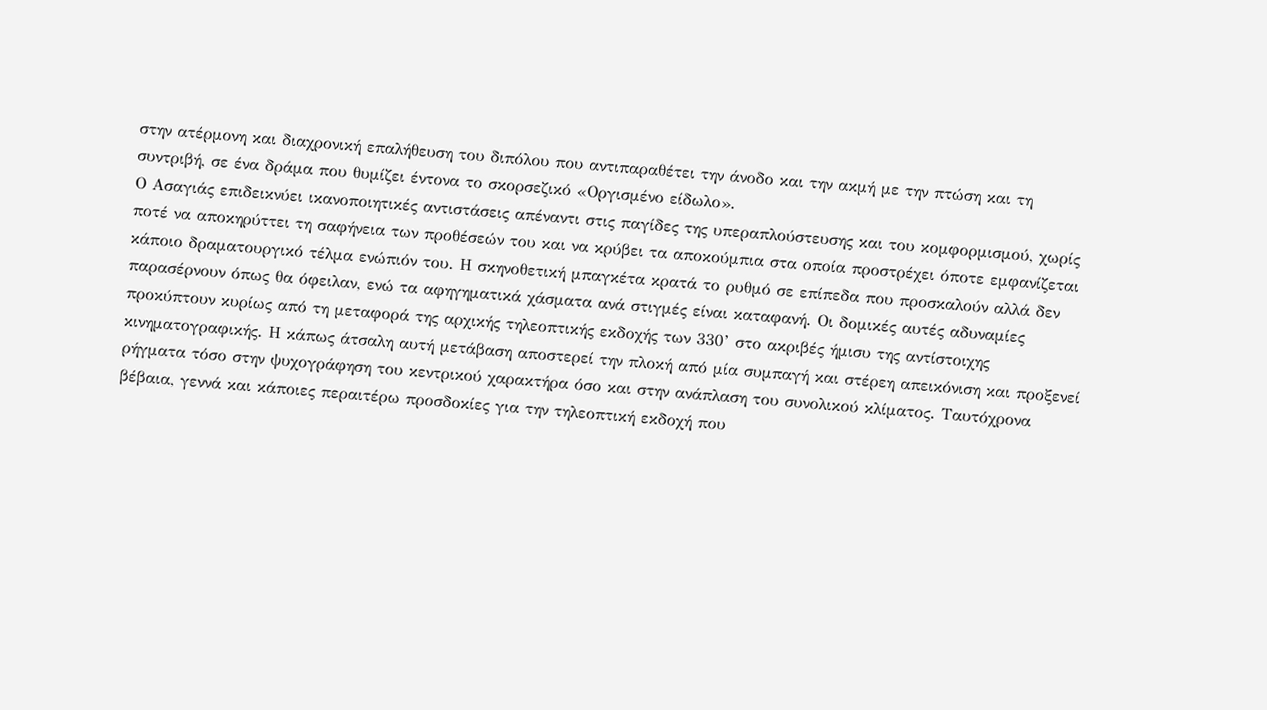στην ατέρμονη και διαχρονική επαλήθευση του διπόλου που αντιπαραθέτει την άνοδο και την ακμή με την πτώση και τη συντριβή, σε ένα δράμα που θυμίζει έντονα το σκορσεζικό «Οργισμένο είδωλο».
Ο Ασαγιάς επιδεικνύει ικανοποιητικές αντιστάσεις απέναντι στις παγίδες της υπεραπλούστευσης και του κομφορμισμού, χωρίς ποτέ να αποκηρύττει τη σαφήνεια των προθέσεών του και να κρύβει τα αποκούμπια στα οποία προστρέχει όποτε εμφανίζεται κάποιο δραματουργικό τέλμα ενώπιόν του. Η σκηνοθετική μπαγκέτα κρατά το ρυθμό σε επίπεδα που προσκαλούν αλλά δεν παρασέρνουν όπως θα όφειλαν, ενώ τα αφηγηματικά χάσματα ανά στιγμές είναι καταφανή. Οι δομικές αυτές αδυναμίες προκύπτουν κυρίως από τη μεταφορά της αρχικής τηλεοπτικής εκδοχής των 330’ στο ακριβές ήμισυ της αντίστοιχης κινηματογραφικής. Η κάπως άτσαλη αυτή μετάβαση αποστερεί την πλοκή από μία συμπαγή και στέρεη απεικόνιση και προξενεί ρήγματα τόσο στην ψυχογράφηση του κεντρικού χαρακτήρα όσο και στην ανάπλαση του συνολικού κλίματος. Ταυτόχρονα βέβαια, γεννά και κάποιες περαιτέρω προσδοκίες για την τηλεοπτική εκδοχή που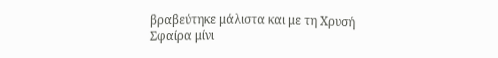βραβεύτηκε μάλιστα και με τη Χρυσή Σφαίρα μίνι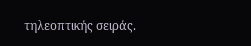τηλεοπτικής σειράς.